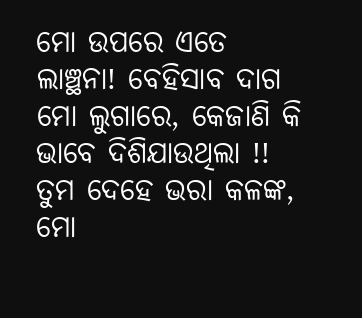ମୋ ଉପରେ ଏତେ ଲାଞ୍ଛନା! ବେହିସାବ ଦାଗ ମୋ ଲୁଗାରେ, କେଜାଣି କି ଭାବେ ଦିଶିଯାଉଥିଲା !!
ତୁମ ଦେହେ ଭରା କଳଙ୍କ, ମୋ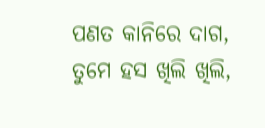ପଣତ କାନିରେ ଦାଗ, ତୁମେ ହସ ଖିଲି ଖିଲି,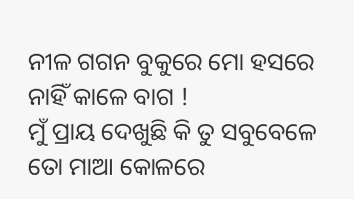ନୀଳ ଗଗନ ବୁକୁରେ ମୋ ହସରେ ନାହିଁ କାଳେ ବାଗ !
ମୁଁ ପ୍ରାୟ ଦେଖୁଛି କି ତୁ ସବୁବେଳେ ତୋ ମାଆ କୋଳରେ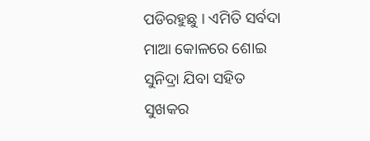ପଡିରହୁଛୁ । ଏମିତି ସର୍ବଦା ମାଆ କୋଳରେ ଶୋଇ ସୁନିଦ୍ରା ଯିବା ସହିତ ସୁଖକର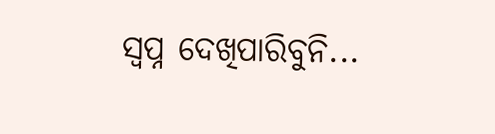ସ୍ୱପ୍ନ ଦେଖିପାରିବୁନି...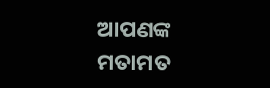ଆପଣଙ୍କ ମତାମତ